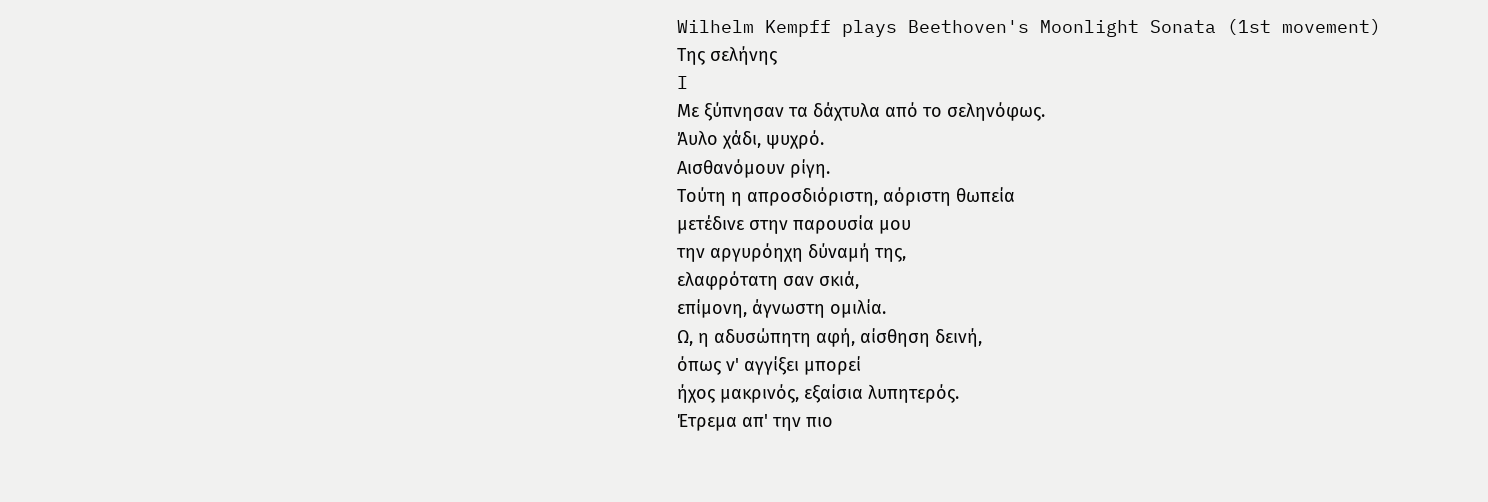Wilhelm Kempff plays Beethoven's Moonlight Sonata (1st movement)
Της σελήνης
I
Με ξύπνησαν τα δάχτυλα από το σεληνόφως.
Άυλο χάδι, ψυχρό.
Αισθανόμουν ρίγη.
Τούτη η απροσδιόριστη, αόριστη θωπεία
μετέδινε στην παρουσία μου
την αργυρόηχη δύναμή της,
ελαφρότατη σαν σκιά,
επίμονη, άγνωστη ομιλία.
Ω, η αδυσώπητη αφή, αίσθηση δεινή,
όπως ν' αγγίξει μπορεί
ήχος μακρινός, εξαίσια λυπητερός.
Έτρεμα απ' την πιο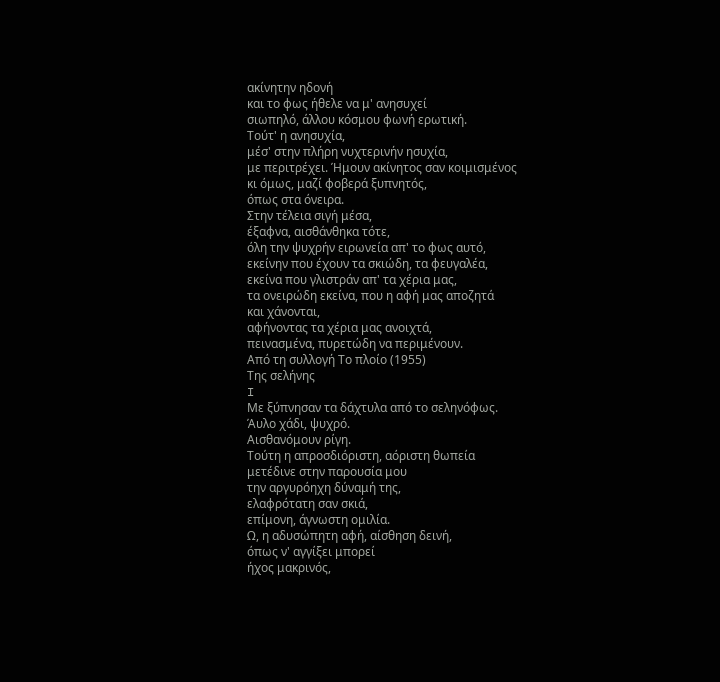ακίνητην ηδονή
και το φως ήθελε να μ' ανησυχεί
σιωπηλό, άλλου κόσμου φωνή ερωτική.
Τούτ' η ανησυχία,
μέσ' στην πλήρη νυχτερινήν ησυχία,
με περιτρέχει. Ήμουν ακίνητος σαν κοιμισμένος
κι όμως, μαζί φοβερά ξυπνητός,
όπως στα όνειρα.
Στην τέλεια σιγή μέσα,
έξαφνα, αισθάνθηκα τότε,
όλη την ψυχρήν ειρωνεία απ' το φως αυτό,
εκείνην που έχουν τα σκιώδη, τα φευγαλέα,
εκείνα που γλιστράν απ' τα χέρια μας,
τα ονειρώδη εκείνα, που η αφή μας αποζητά
και χάνονται,
αφήνοντας τα χέρια μας ανοιχτά,
πεινασμένα, πυρετώδη να περιμένουν.
Από τη συλλογή Το πλοίο (1955)
Της σελήνης
I
Με ξύπνησαν τα δάχτυλα από το σεληνόφως.
Άυλο χάδι, ψυχρό.
Αισθανόμουν ρίγη.
Τούτη η απροσδιόριστη, αόριστη θωπεία
μετέδινε στην παρουσία μου
την αργυρόηχη δύναμή της,
ελαφρότατη σαν σκιά,
επίμονη, άγνωστη ομιλία.
Ω, η αδυσώπητη αφή, αίσθηση δεινή,
όπως ν' αγγίξει μπορεί
ήχος μακρινός,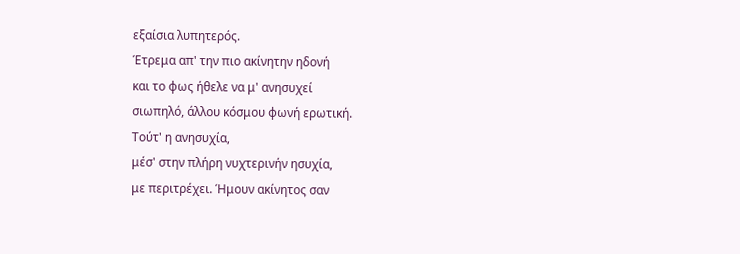εξαίσια λυπητερός.
Έτρεμα απ' την πιο ακίνητην ηδονή
και το φως ήθελε να μ' ανησυχεί
σιωπηλό, άλλου κόσμου φωνή ερωτική.
Τούτ' η ανησυχία,
μέσ' στην πλήρη νυχτερινήν ησυχία,
με περιτρέχει. Ήμουν ακίνητος σαν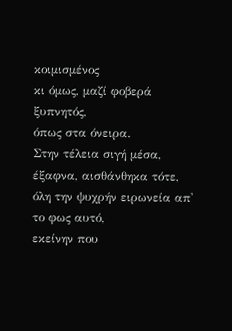κοιμισμένος
κι όμως, μαζί φοβερά ξυπνητός,
όπως στα όνειρα.
Στην τέλεια σιγή μέσα,
έξαφνα, αισθάνθηκα τότε,
όλη την ψυχρήν ειρωνεία απ' το φως αυτό,
εκείνην που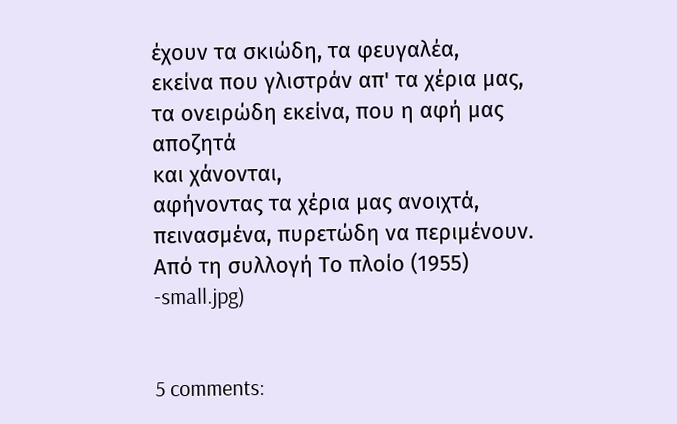έχουν τα σκιώδη, τα φευγαλέα,
εκείνα που γλιστράν απ' τα χέρια μας,
τα ονειρώδη εκείνα, που η αφή μας αποζητά
και χάνονται,
αφήνοντας τα χέρια μας ανοιχτά,
πεινασμένα, πυρετώδη να περιμένουν.
Από τη συλλογή Το πλοίο (1955)
-small.jpg)


5 comments: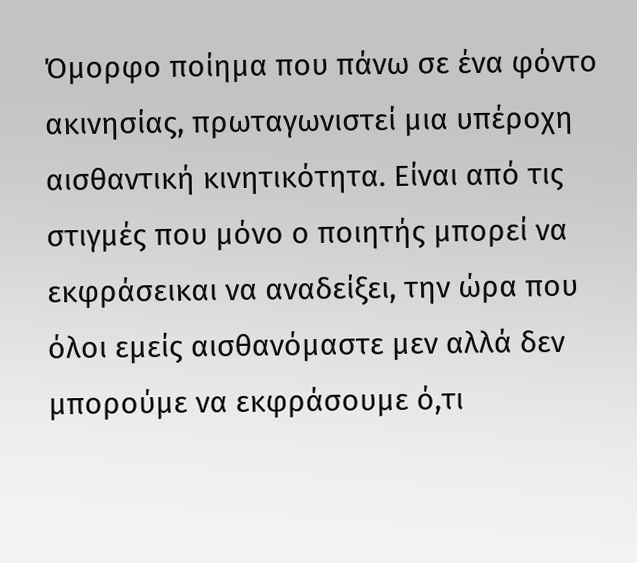Όμορφο ποίημα που πάνω σε ένα φόντο ακινησίας, πρωταγωνιστεί μια υπέροχη αισθαντική κινητικότητα. Είναι από τις στιγμές που μόνο ο ποιητής μπορεί να εκφράσεικαι να αναδείξει, την ώρα που όλοι εμείς αισθανόμαστε μεν αλλά δεν μπορούμε να εκφράσουμε ό,τι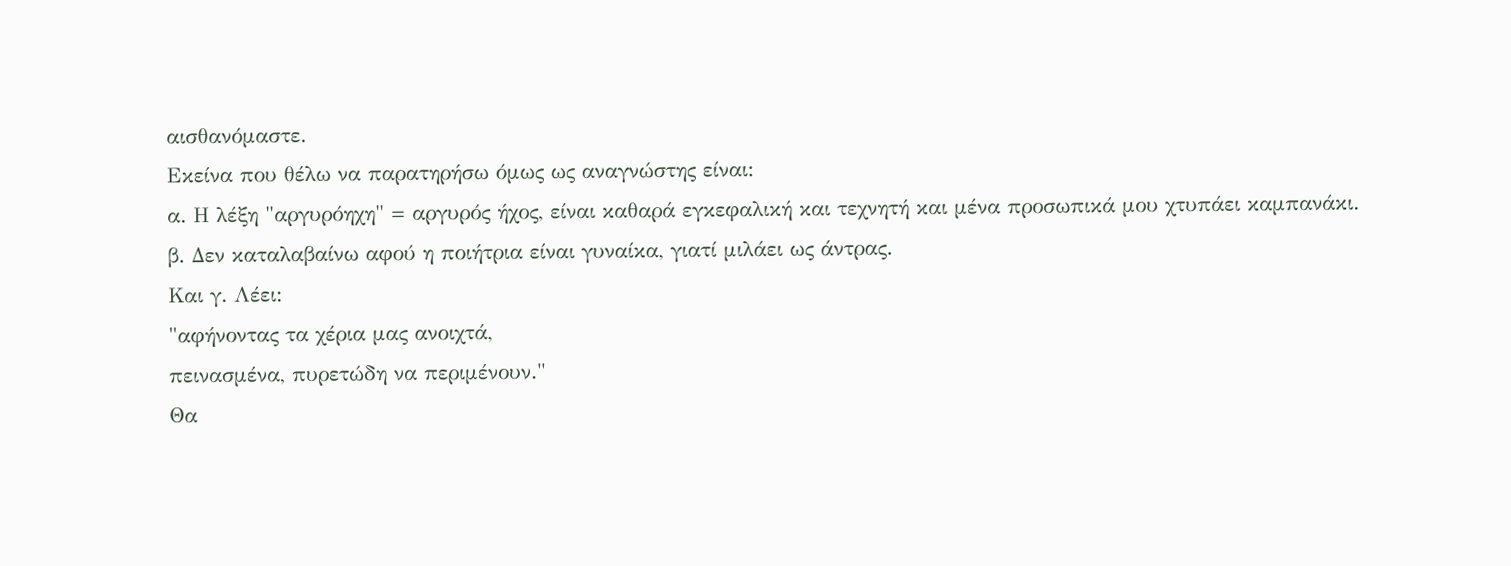αισθανόμαστε.
Εκείνα που θέλω να παρατηρήσω όμως ως αναγνώστης είναι:
α. Η λέξη "αργυρόηχη" = αργυρός ήχος, είναι καθαρά εγκεφαλική και τεχνητή και μένα προσωπικά μου χτυπάει καμπανάκι.
β. Δεν καταλαβαίνω αφού η ποιήτρια είναι γυναίκα, γιατί μιλάει ως άντρας.
Και γ. Λέει:
"αφήνοντας τα χέρια μας ανοιχτά,
πεινασμένα, πυρετώδη να περιμένουν."
Θα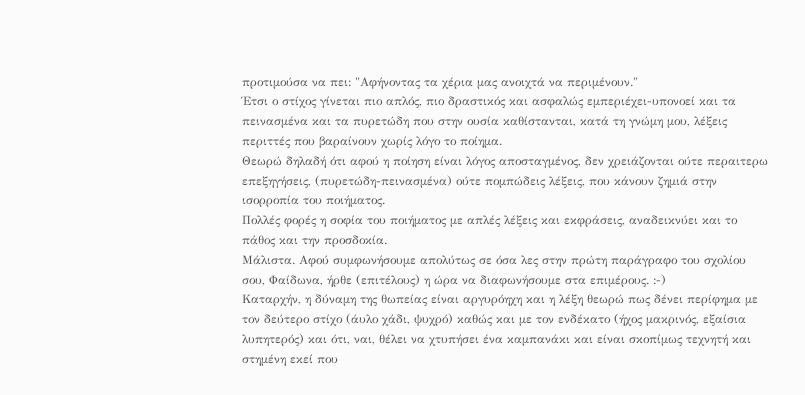προτιμούσα να πει: "Αφήνοντας τα χέρια μας ανοιχτά να περιμένουν."
Έτσι ο στίχος γίνεται πιο απλός, πιο δραστικός και ασφαλώς εμπεριέχει-υπονοεί και τα πεινασμένα και τα πυρετώδη που στην ουσία καθίστανται, κατά τη γνώμη μου, λέξεις περιττές που βαραίνουν χωρίς λόγο το ποίημα.
Θεωρώ δηλαδή ότι αφού η ποίηση είναι λόγος αποσταγμένος, δεν χρειάζονται ούτε περαιτερω επεξηγήσεις, (πυρετώδη-πεινασμένα) ούτε πομπώδεις λέξεις, που κάνουν ζημιά στην ισορροπία του ποιήματος.
Πολλές φορές η σοφία του ποιήματος με απλές λέξεις και εκφράσεις, αναδεικνύει και το πάθος και την προσδοκία.
Μάλιστα. Αφού συμφωνήσουμε απολύτως σε όσα λες στην πρώτη παράγραφο του σχολίου σου, Φαίδωνα, ήρθε (επιτέλους) η ώρα να διαφωνήσουμε στα επιμέρους. :-)
Καταρχήν, η δύναμη της θωπείας είναι αργυρόηχη και η λέξη θεωρώ πως δένει περίφημα με τον δεύτερο στίχο (άυλο χάδι, ψυχρό) καθώς και με τον ενδέκατο (ήχος μακρινός, εξαίσια λυπητερός) και ότι, ναι, θέλει να χτυπήσει ένα καμπανάκι και είναι σκοπίμως τεχνητή και στημένη εκεί που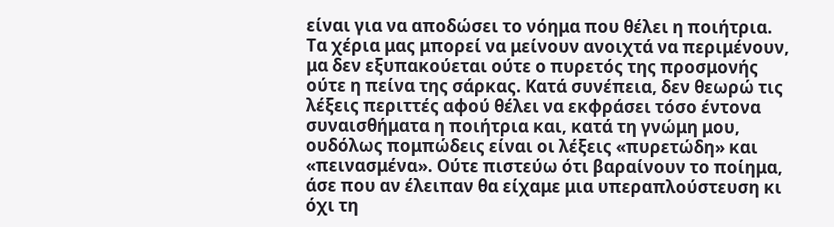είναι για να αποδώσει το νόημα που θέλει η ποιήτρια.
Τα χέρια μας μπορεί να μείνουν ανοιχτά να περιμένουν, μα δεν εξυπακούεται ούτε ο πυρετός της προσμονής ούτε η πείνα της σάρκας. Κατά συνέπεια, δεν θεωρώ τις λέξεις περιττές αφού θέλει να εκφράσει τόσο έντονα συναισθήματα η ποιήτρια και, κατά τη γνώμη μου, ουδόλως πομπώδεις είναι οι λέξεις «πυρετώδη» και «πεινασμένα». Ούτε πιστεύω ότι βαραίνουν το ποίημα, άσε που αν έλειπαν θα είχαμε μια υπεραπλούστευση κι όχι τη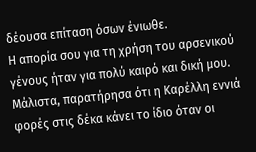δέουσα επίταση όσων ένιωθε.
Η απορία σου για τη χρήση του αρσενικού γένους ήταν για πολύ καιρό και δική μου. Μάλιστα, παρατήρησα ότι η Καρέλλη εννιά φορές στις δέκα κάνει το ίδιο όταν οι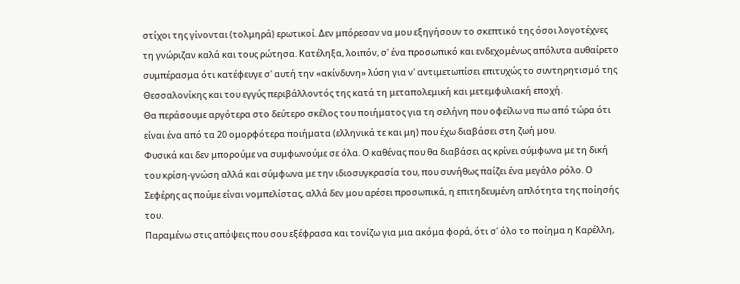στίχοι της γίνονται (τολμηρά) ερωτικοί. Δεν μπόρεσαν να μου εξηγήσουν το σκεπτικό της όσοι λογοτέχνες τη γνώριζαν καλά και τους ρώτησα. Κατέληξα, λοιπόν, σ' ένα προσωπικό και ενδεχομένως απόλυτα αυθαίρετο συμπέρασμα ότι κατέφευγε σ' αυτή την «ακίνδυνη» λύση για ν' αντιμετωπίσει επιτυχώς το συντηρητισμό της Θεσσαλονίκης και του εγγύς περιβάλλοντός της κατά τη μεταπολεμική και μετεμφυλιακή εποχή.
Θα περάσουμε αργότερα στο δεύτερο σκέλος του ποιήματος για τη σελήνη που οφείλω να πω από τώρα ότι είναι ένα από τα 20 ομορφότερα ποιήματα (ελληνικά τε και μη) που έχω διαβάσει στη ζωή μου.
Φυσικά και δεν μπορούμε να συμφωνούμε σε όλα. Ο καθένας που θα διαβάσει ας κρίνει σύμφωνα με τη δική του κρίση-γνώση αλλά και σύμφωνα με την ιδιοσυγκρασία του, που συνήθως παίζει ένα μεγάλο ρόλο. Ο Σεφέρης ας πούμε είναι νομπελίστας, αλλά δεν μου αρέσει προσωπικά, η επιτηδευμένη απλότητα της ποίησής του.
Παραμένω στις απόψεις που σου εξέφρασα και τονίζω για μια ακόμα φορά, ότι σ' όλο το ποίημα η Καρέλλη,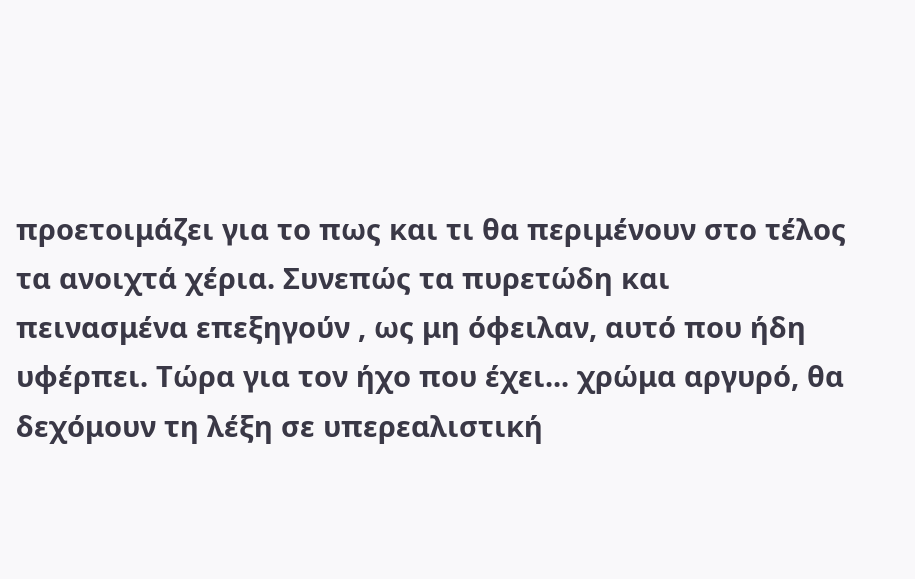προετοιμάζει για το πως και τι θα περιμένουν στο τέλος τα ανοιχτά χέρια. Συνεπώς τα πυρετώδη και πεινασμένα επεξηγούν , ως μη όφειλαν, αυτό που ήδη υφέρπει. Τώρα για τον ήχο που έχει... χρώμα αργυρό, θα δεχόμουν τη λέξη σε υπερεαλιστική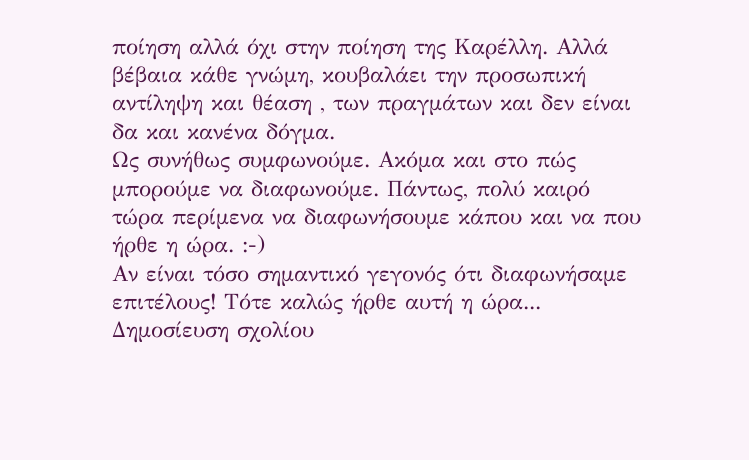ποίηση αλλά όχι στην ποίηση της Καρέλλη. Αλλά βέβαια κάθε γνώμη, κουβαλάει την προσωπική αντίληψη και θέαση , των πραγμάτων και δεν είναι δα και κανένα δόγμα.
Ως συνήθως συμφωνούμε. Ακόμα και στο πώς μπορούμε να διαφωνούμε. Πάντως, πολύ καιρό τώρα περίμενα να διαφωνήσουμε κάπου και να που ήρθε η ώρα. :-)
Αν είναι τόσο σημαντικό γεγονός ότι διαφωνήσαμε επιτέλους! Τότε καλώς ήρθε αυτή η ώρα...
Δημοσίευση σχολίου